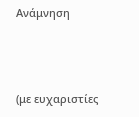Ανάμνηση



(με ευχαριστίες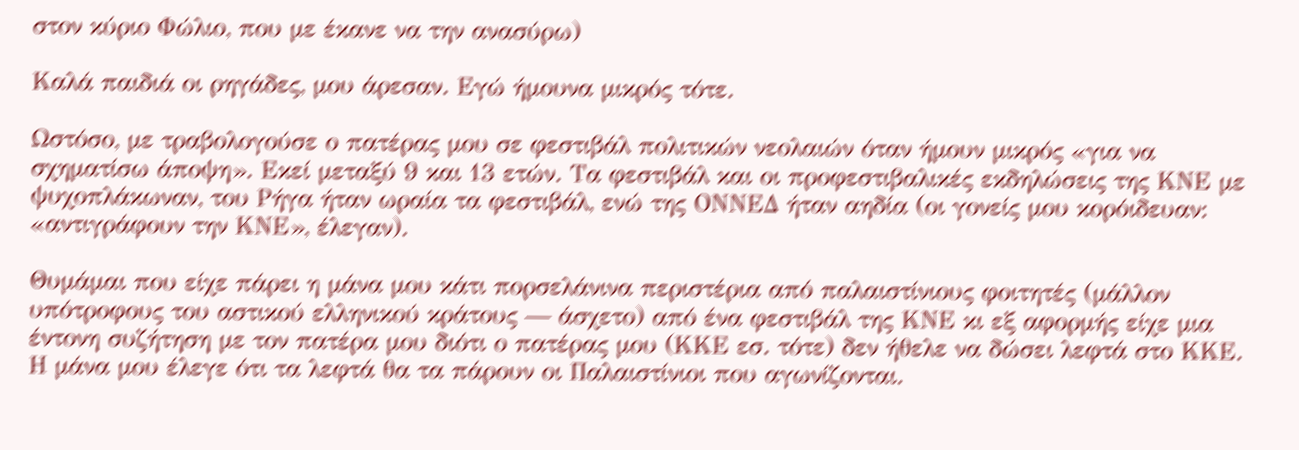στον κύριο Φώλιο, που με έκανε να την ανασύρω)

Καλά παιδιά οι ρηγάδες, μου άρεσαν. Εγώ ήμουνα μικρός τότε.

Ωστόσο, με τραβολογούσε ο πατέρας μου σε φεστιβάλ πολιτικών νεολαιών όταν ήμουν μικρός «για να σχηματίσω άποψη». Εκεί μεταξύ 9 και 13 ετών. Τα φεστιβάλ και οι προφεστιβαλικές εκδηλώσεις της ΚΝΕ με ψυχοπλάκωναν, του Ρήγα ήταν ωραία τα φεστιβάλ, ενώ της ΟΝΝΕΔ ήταν αηδία (οι γονείς μου κορόιδευαν: «αντιγράφουν την ΚΝΕ», έλεγαν).

Θυμάμαι που είχε πάρει η μάνα μου κάτι πορσελάνινα περιστέρια από παλαιστίνιους φοιτητές (μάλλον υπότροφους του αστικού ελληνικού κράτους — άσχετο) από ένα φεστιβάλ της ΚΝΕ κι εξ αφορμής είχε μια έντονη συζήτηση με τον πατέρα μου διότι ο πατέρας μου (ΚΚΕ εσ. τότε) δεν ήθελε να δώσει λεφτά στο ΚΚΕ. Η μάνα μου έλεγε ότι τα λεφτά θα τα πάρουν οι Παλαιστίνιοι που αγωνίζονται.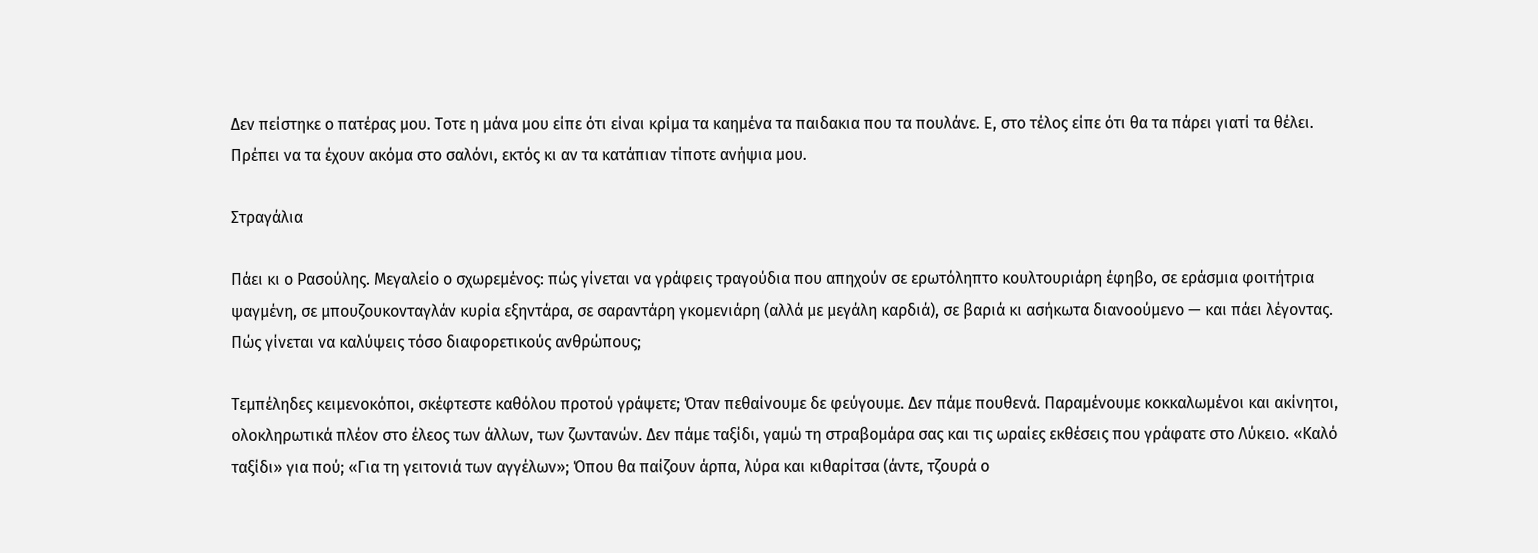Δεν πείστηκε ο πατέρας μου. Τοτε η μάνα μου είπε ότι είναι κρίμα τα καημένα τα παιδακια που τα πουλάνε. Ε, στο τέλος είπε ότι θα τα πάρει γιατί τα θέλει. Πρέπει να τα έχουν ακόμα στο σαλόνι, εκτός κι αν τα κατάπιαν τίποτε ανήψια μου.

Στραγάλια

Πάει κι ο Ρασούλης. Μεγαλείο ο σχωρεμένος: πώς γίνεται να γράφεις τραγούδια που απηχούν σε ερωτόληπτο κουλτουριάρη έφηβο, σε εράσμια φοιτήτρια ψαγμένη, σε μπουζουκονταγλάν κυρία εξηντάρα, σε σαραντάρη γκομενιάρη (αλλά με μεγάλη καρδιά), σε βαριά κι ασήκωτα διανοούμενο — και πάει λέγοντας. Πώς γίνεται να καλύψεις τόσο διαφορετικούς ανθρώπους;

Τεμπέληδες κειμενοκόποι, σκέφτεστε καθόλου προτού γράψετε; Όταν πεθαίνουμε δε φεύγουμε. Δεν πάμε πουθενά. Παραμένουμε κοκκαλωμένοι και ακίνητοι, ολοκληρωτικά πλέον στο έλεος των άλλων, των ζωντανών. Δεν πάμε ταξίδι, γαμώ τη στραβομάρα σας και τις ωραίες εκθέσεις που γράφατε στο Λύκειο. «Καλό ταξίδι» για πού; «Για τη γειτονιά των αγγέλων»; Όπου θα παίζουν άρπα, λύρα και κιθαρίτσα (άντε, τζουρά ο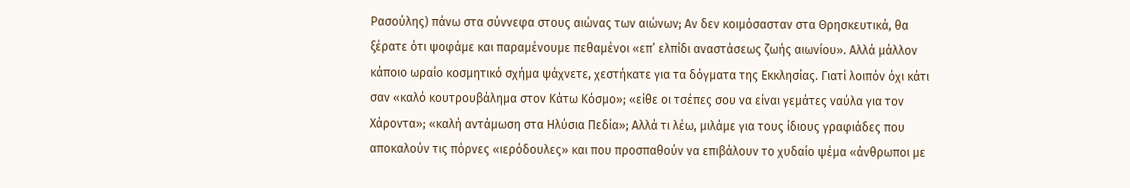Ρασούλης) πάνω στα σύννεφα στους αιώνας των αιώνων; Αν δεν κοιμόσασταν στα Θρησκευτικά, θα ξέρατε ότι ψοφάμε και παραμένουμε πεθαμένοι «επ’ ελπίδι αναστάσεως ζωής αιωνίου». Αλλά μάλλον κάποιο ωραίο κοσμητικό σχήμα ψάχνετε, χεστήκατε για τα δόγματα της Εκκλησίας. Γιατί λοιπόν όχι κάτι σαν «καλό κουτρουβάλημα στον Κάτω Κόσμο»; «είθε οι τσέπες σου να είναι γεμάτες ναύλα για τον Χάροντα»; «καλή αντάμωση στα Ηλύσια Πεδία»; Αλλά τι λέω, μιλάμε για τους ίδιους γραφιάδες που αποκαλούν τις πόρνες «ιερόδουλες» και που προσπαθούν να επιβάλουν το χυδαίο ψέμα «άνθρωποι με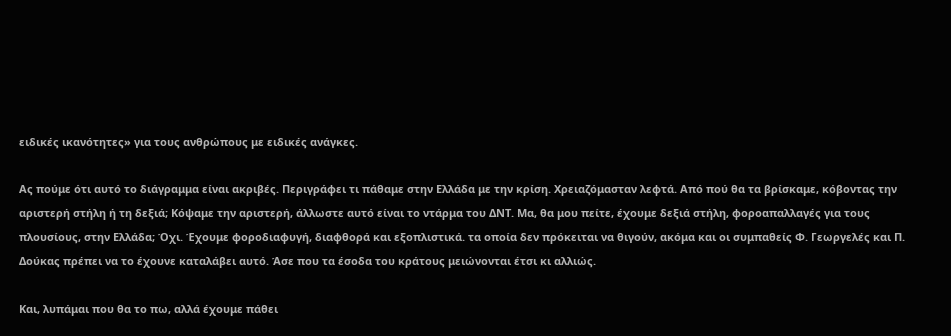ειδικές ικανότητες» για τους ανθρώπους με ειδικές ανάγκες.

Ας πούμε ότι αυτό το διάγραμμα είναι ακριβές. Περιγράφει τι πάθαμε στην Ελλάδα με την κρίση. Χρειαζόμασταν λεφτά. Από πού θα τα βρίσκαμε, κόβοντας την αριστερή στήλη ή τη δεξιά; Κόψαμε την αριστερή, άλλωστε αυτό είναι το ντάρμα του ΔΝΤ. Μα, θα μου πείτε, έχουμε δεξιά στήλη, φοροαπαλλαγές για τους πλουσίους, στην Ελλάδα; Όχι. Έχουμε φοροδιαφυγή, διαφθορά και εξοπλιστικά. τα οποία δεν πρόκειται να θιγούν, ακόμα και οι συμπαθείς Φ. Γεωργελές και Π. Δούκας πρέπει να το έχουνε καταλάβει αυτό. Άσε που τα έσοδα του κράτους μειώνονται έτσι κι αλλιώς.

Και, λυπάμαι που θα το πω, αλλά έχουμε πάθει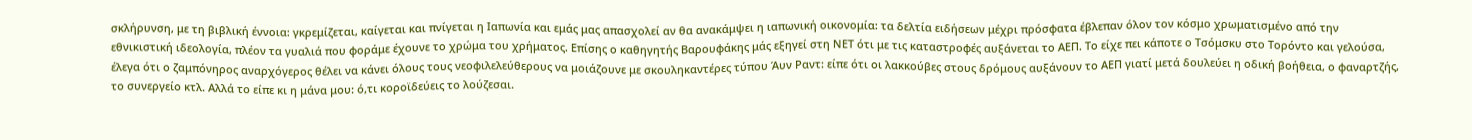σκλήρυνση, με τη βιβλική έννοια: γκρεμίζεται, καίγεται και πνίγεται η Ιαπωνία και εμάς μας απασχολεί αν θα ανακάμψει η ιαπωνική οικονομία: τα δελτία ειδήσεων μέχρι πρόσφατα έβλεπαν όλον τον κόσμο χρωματισμένο από την εθνικιστική ιδεολογία, πλέον τα γυαλιά που φοράμε έχουνε το χρώμα του χρήματος. Επίσης ο καθηγητής Βαρουφάκης μάς εξηγεί στη ΝΕΤ ότι με τις καταστροφές αυξάνεται το ΑΕΠ. Το είχε πει κάποτε ο Τσόμσκυ στο Τορόντο και γελούσα, έλεγα ότι ο ζαμπόνηρος αναρχόγερος θέλει να κάνει όλους τους νεοφιλελεύθερους να μοιάζουνε με σκουληκαντέρες τύπου Άυν Ραντ: είπε ότι οι λακκούβες στους δρόμους αυξάνουν το ΑΕΠ γιατί μετά δουλεύει η οδική βοήθεια, ο φαναρτζής, το συνεργείο κτλ. Αλλά το είπε κι η μάνα μου: ό,τι κοροϊδεύεις το λούζεσαι.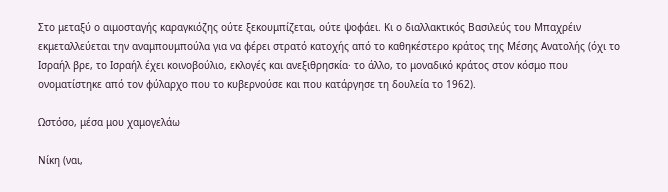Στο μεταξύ ο αιμοσταγής καραγκιόζης ούτε ξεκουμπίζεται, ούτε ψοφάει. Κι ο διαλλακτικός Βασιλεύς του Μπαχρέιν εκμεταλλεύεται την αναμπουμπούλα για να φέρει στρατό κατοχής από το καθηκέστερο κράτος της Μέσης Ανατολής (όχι το Ισραήλ βρε, το Ισραήλ έχει κοινοβούλιο, εκλογές και ανεξιθρησκία· το άλλο, το μοναδικό κράτος στον κόσμο που ονοματίστηκε από τον φύλαρχο που το κυβερνούσε και που κατάργησε τη δουλεία το 1962).

Ωστόσο, μέσα μου χαμογελάω

Νίκη (ναι,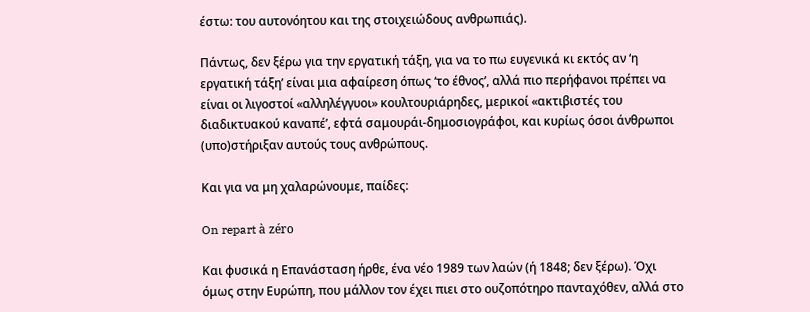έστω: του αυτονόητου και της στοιχειώδους ανθρωπιάς).

Πάντως, δεν ξέρω για την εργατική τάξη, για να το πω ευγενικά κι εκτός αν ‘η εργατική τάξη’ είναι μια αφαίρεση όπως ‘το έθνος’, αλλά πιο περήφανοι πρέπει να είναι οι λιγοστοί «αλληλέγγυοι» κουλτουριάρηδες, μερικοί «ακτιβιστές του διαδικτυακού καναπέ’, εφτά σαμουράι-δημοσιογράφοι, και κυρίως όσοι άνθρωποι (υπο)στήριξαν αυτούς τους ανθρώπους.

Και για να μη χαλαρώνουμε, παίδες:

On repart à zéro

Και φυσικά η Επανάσταση ήρθε, ένα νέο 1989 των λαών (ή 1848; δεν ξέρω). Όχι όμως στην Ευρώπη, που μάλλον τον έχει πιει στο ουζοπότηρο πανταχόθεν, αλλά στο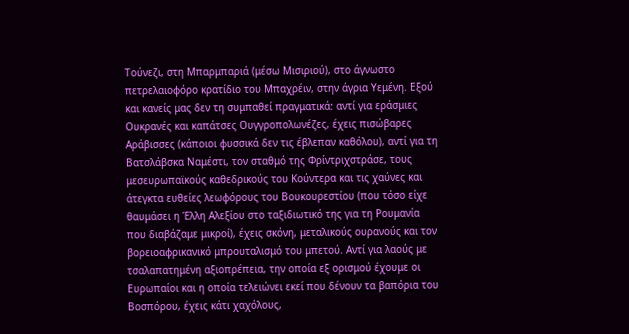Τούνεζι, στη Μπαρμπαριά (μέσω Μισιριού), στο άγνωστο πετρελαιοφόρο κρατίδιο του Μπαχρέιν, στην άγρια Υεμένη. Εξού και κανείς μας δεν τη συμπαθεί πραγματικά: αντί για εράσμιες Ουκρανές και καπάτσες Ουγγροπολωνέζες, έχεις πισώβαρες Αράβισσες (κάποιοι φυσσικά δεν τις έβλεπαν καθόλου), αντί για τη Βατσλάβσκα Ναμέστι, τον σταθμό της Φρίντριχστράσε, τους μεσευρωπαϊκούς καθεδρικούς του Κούντερα και τις χαύνες και άτεγκτα ευθείες λεωφόρους του Βουκουρεστίου (που τόσο είχε θαυμάσει η Έλλη Αλεξίου στο ταξιδιωτικό της για τη Ρουμανία που διαβάζαμε μικροί), έχεις σκόνη, μεταλικούς ουρανούς και τον βορειοαφρικανικό μπρουταλισμό του μπετού. Αντί για λαούς με τσαλαπατημένη αξιοπρέπεια, την οποία εξ ορισμού έχουμε οι Ευρωπαίοι και η οποία τελειώνει εκεί που δένουν τα βαπόρια του Βοσπόρου, έχεις κάτι χαχόλους,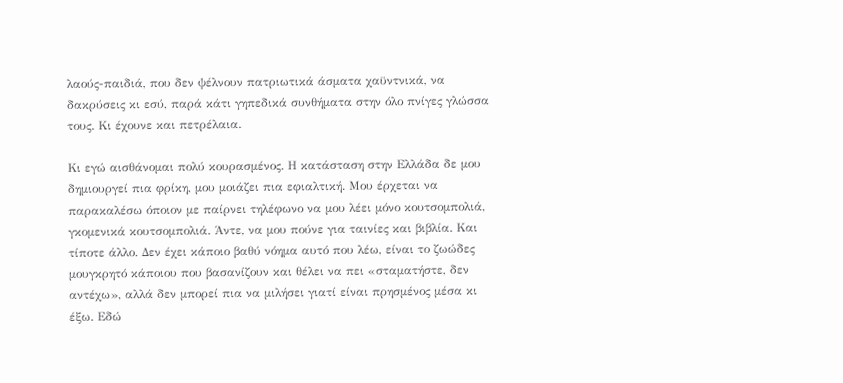λαούς-παιδιά, που δεν ψέλνουν πατριωτικά άσματα χαϋντνικά, να δακρύσεις κι εσύ, παρά κάτι γηπεδικά συνθήματα στην όλο πνίγες γλώσσα τους. Κι έχουνε και πετρέλαια.

Κι εγώ αισθάνομαι πολύ κουρασμένος. Η κατάσταση στην Ελλάδα δε μου δημιουργεί πια φρίκη, μου μοιάζει πια εφιαλτική. Μου έρχεται να παρακαλέσω όποιον με παίρνει τηλέφωνο να μου λέει μόνο κουτσομπολιά, γκομενικά κουτσομπολιά. Άντε, να μου πούνε για ταινίες και βιβλία. Και τίποτε άλλο. Δεν έχει κάποιο βαθύ νόημα αυτό που λέω, είναι το ζωώδες μουγκρητό κάποιου που βασανίζουν και θέλει να πει «σταματήστε, δεν αντέχω», αλλά δεν μπορεί πια να μιλήσει γιατί είναι πρησμένος μέσα κι έξω. Εδώ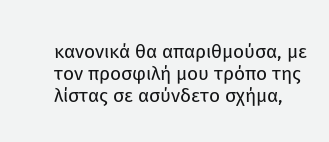κανονικά θα απαριθμούσα, με τον προσφιλή μου τρόπο της λίστας σε ασύνδετο σχήμα,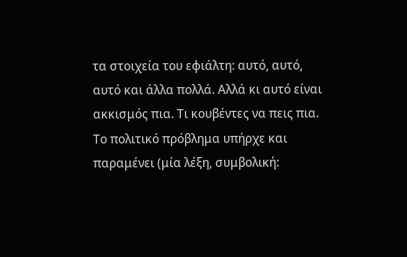τα στοιχεία του εφιάλτη: αυτό, αυτό, αυτό και άλλα πολλά. Αλλά κι αυτό είναι ακκισμός πια. Τι κουβέντες να πεις πια. Το πολιτικό πρόβλημα υπήρχε και παραμένει (μία λέξη, συμβολική: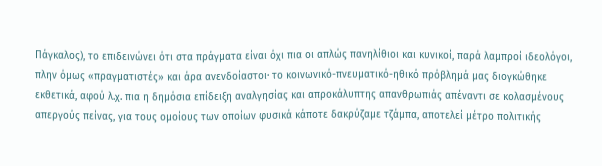Πάγκαλος), το επιδεινώνει ότι στα πράγματα είναι όχι πια οι απλώς πανηλίθιοι και κυνικοί, παρά λαμπροί ιδεολόγοι, πλην όμως «πραγματιστές» και άρα ανενδοίαστοι· το κοινωνικό-πνευματικό-ηθικό πρόβλημά μας διογκώθηκε εκθετικά, αφού λ.χ. πια η δημόσια επίδειξη αναλγησίας και απροκάλυπτης απανθρωπιάς απέναντι σε κολασμένους απεργούς πείνας, για τους ομοίους των οποίων φυσικά κάποτε δακρύζαμε τζάμπα, αποτελεί μέτρο πολιτικής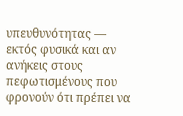υπευθυνότητας — εκτός φυσικά και αν ανήκεις στους πεφωτισμένους που φρονούν ότι πρέπει να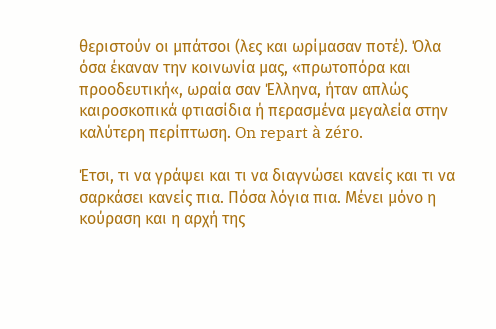θεριστούν οι μπάτσοι (λες και ωρίμασαν ποτέ). Όλα όσα έκαναν την κοινωνία μας, «πρωτοπόρα και προοδευτική«, ωραία σαν Έλληνα, ήταν απλώς καιροσκοπικά φτιασίδια ή περασμένα μεγαλεία στην καλύτερη περίπτωση. On repart à zéro.

Έτσι, τι να γράψει και τι να διαγνώσει κανείς και τι να σαρκάσει κανείς πια. Πόσα λόγια πια. Μένει μόνο η κούραση και η αρχή της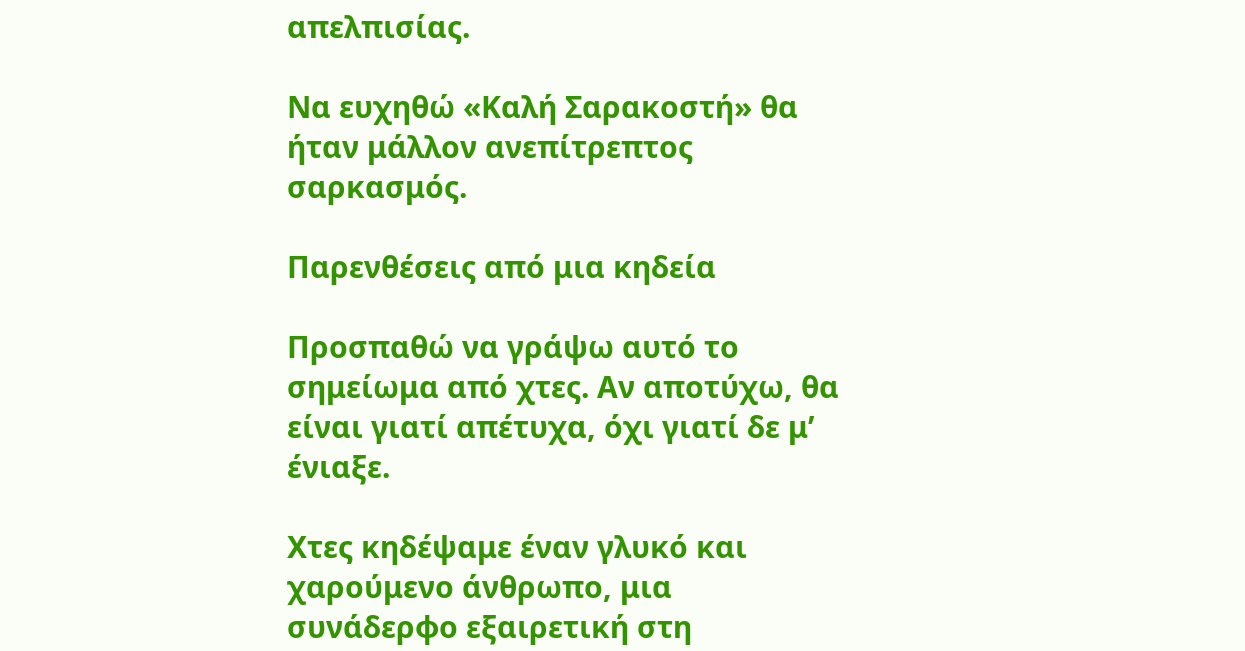απελπισίας.

Να ευχηθώ «Καλή Σαρακοστή» θα ήταν μάλλον ανεπίτρεπτος σαρκασμός.

Παρενθέσεις από μια κηδεία

Προσπαθώ να γράψω αυτό το σημείωμα από χτες. Αν αποτύχω, θα είναι γιατί απέτυχα, όχι γιατί δε μ’ ένιαξε.

Χτες κηδέψαμε έναν γλυκό και χαρούμενο άνθρωπο, μια συνάδερφο εξαιρετική στη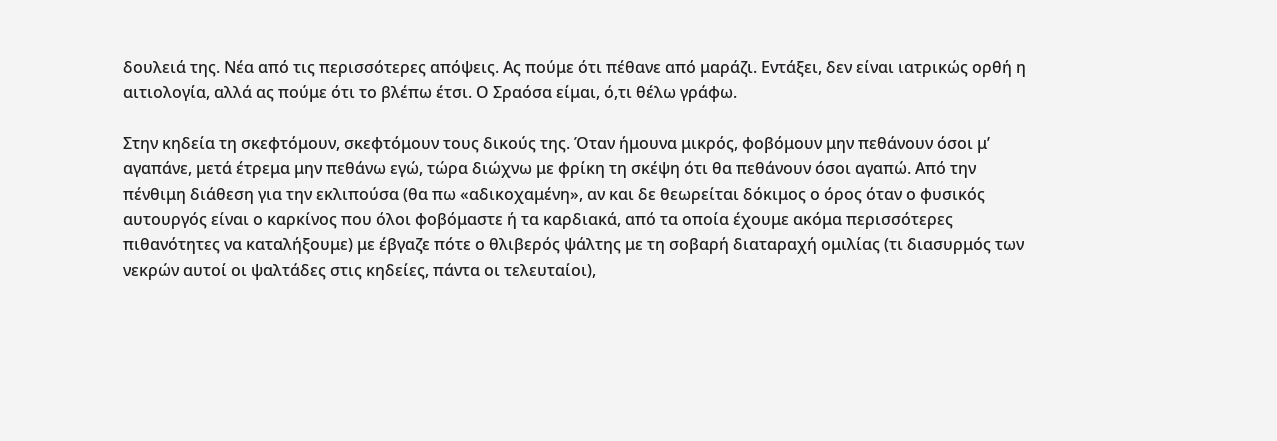δουλειά της. Νέα από τις περισσότερες απόψεις. Ας πούμε ότι πέθανε από μαράζι. Εντάξει, δεν είναι ιατρικώς ορθή η αιτιολογία, αλλά ας πούμε ότι το βλέπω έτσι. Ο Σραόσα είμαι, ό,τι θέλω γράφω.

Στην κηδεία τη σκεφτόμουν, σκεφτόμουν τους δικούς της. Όταν ήμουνα μικρός, φοβόμουν μην πεθάνουν όσοι μ’ αγαπάνε, μετά έτρεμα μην πεθάνω εγώ, τώρα διώχνω με φρίκη τη σκέψη ότι θα πεθάνουν όσοι αγαπώ. Από την πένθιμη διάθεση για την εκλιπούσα (θα πω «αδικοχαμένη», αν και δε θεωρείται δόκιμος ο όρος όταν ο φυσικός αυτουργός είναι ο καρκίνος που όλοι φοβόμαστε ή τα καρδιακά, από τα οποία έχουμε ακόμα περισσότερες πιθανότητες να καταλήξουμε) με έβγαζε πότε ο θλιβερός ψάλτης με τη σοβαρή διαταραχή ομιλίας (τι διασυρμός των νεκρών αυτοί οι ψαλτάδες στις κηδείες, πάντα οι τελευταίοι),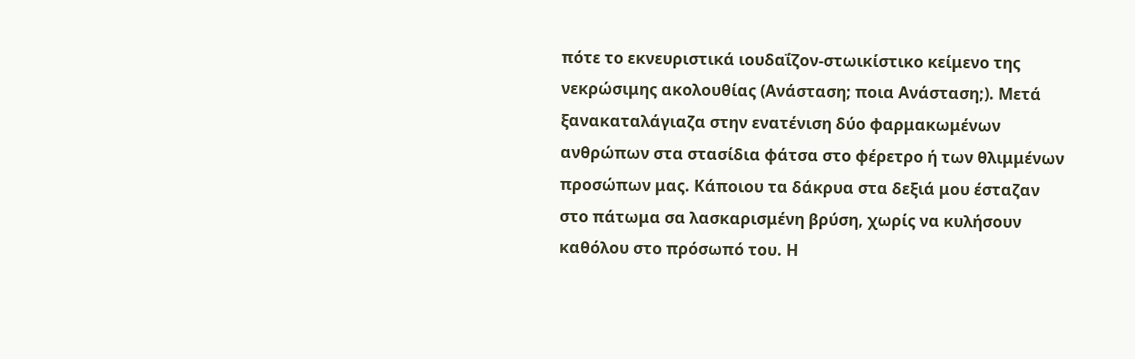πότε το εκνευριστικά ιουδαΐζον-στωικίστικο κείμενο της νεκρώσιμης ακολουθίας (Ανάσταση; ποια Ανάσταση;). Μετά ξανακαταλάγιαζα στην ενατένιση δύο φαρμακωμένων ανθρώπων στα στασίδια φάτσα στο φέρετρο ή των θλιμμένων προσώπων μας. Κάποιου τα δάκρυα στα δεξιά μου έσταζαν στο πάτωμα σα λασκαρισμένη βρύση, χωρίς να κυλήσουν καθόλου στο πρόσωπό του. Η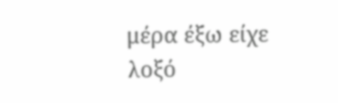μέρα έξω είχε λοξό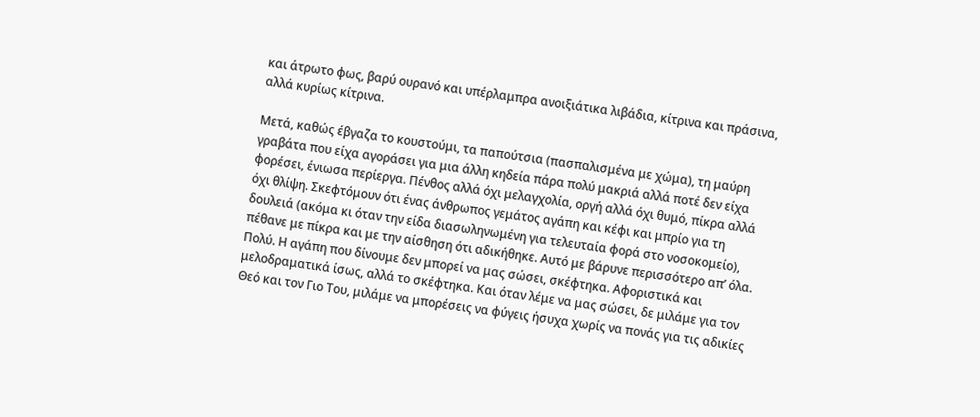και άτρωτο φως, βαρύ ουρανό και υπέρλαμπρα ανοιξιάτικα λιβάδια, κίτρινα και πράσινα, αλλά κυρίως κίτρινα.

Μετά, καθώς έβγαζα το κουστούμι, τα παπούτσια (πασπαλισμένα με χώμα), τη μαύρη γραβάτα που είχα αγοράσει για μια άλλη κηδεία πάρα πολύ μακριά αλλά ποτέ δεν είχα φορέσει, ένιωσα περίεργα. Πένθος αλλά όχι μελαγχολία, οργή αλλά όχι θυμό, πίκρα αλλά όχι θλίψη. Σκεφτόμουν ότι ένας άνθρωπος γεμάτος αγάπη και κέφι και μπρίο για τη δουλειά (ακόμα κι όταν την είδα διασωληνωμένη για τελευταία φορά στο νοσοκομείο), πέθανε με πίκρα και με την αίσθηση ότι αδικήθηκε. Αυτό με βάρυνε περισσότερο απ’ όλα. Πολύ. Η αγάπη που δίνουμε δεν μπορεί να μας σώσει, σκέφτηκα. Αφοριστικά και μελοδραματικά ίσως, αλλά το σκέφτηκα. Και όταν λέμε να μας σώσει, δε μιλάμε για τον Θεό και τον Γιο Του, μιλάμε να μπορέσεις να φύγεις ήσυχα χωρίς να πονάς για τις αδικίες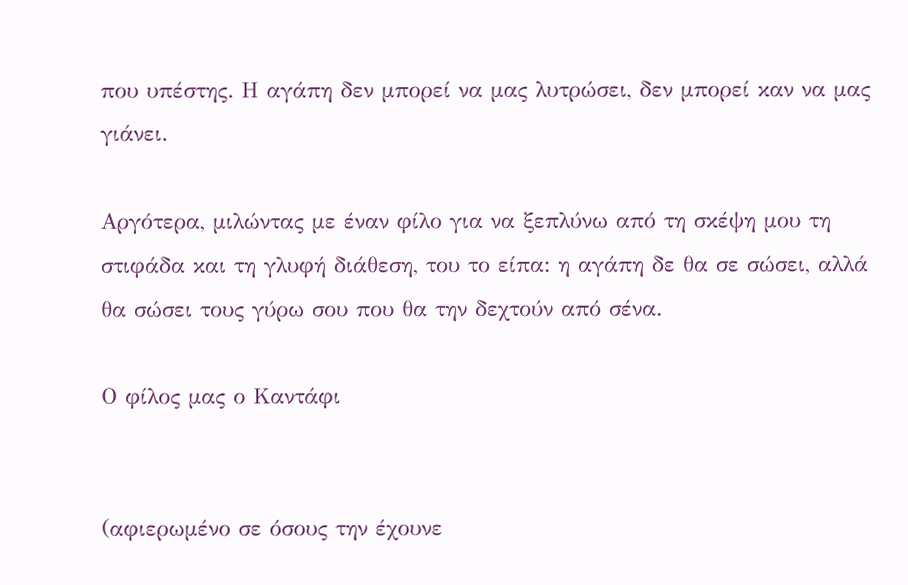που υπέστης. Η αγάπη δεν μπορεί να μας λυτρώσει, δεν μπορεί καν να μας γιάνει.

Αργότερα, μιλώντας με έναν φίλο για να ξεπλύνω από τη σκέψη μου τη στιφάδα και τη γλυφή διάθεση, του το είπα: η αγάπη δε θα σε σώσει, αλλά θα σώσει τους γύρω σου που θα την δεχτούν από σένα.

Ο φίλος μας ο Καντάφι


(αφιερωμένο σε όσους την έχουνε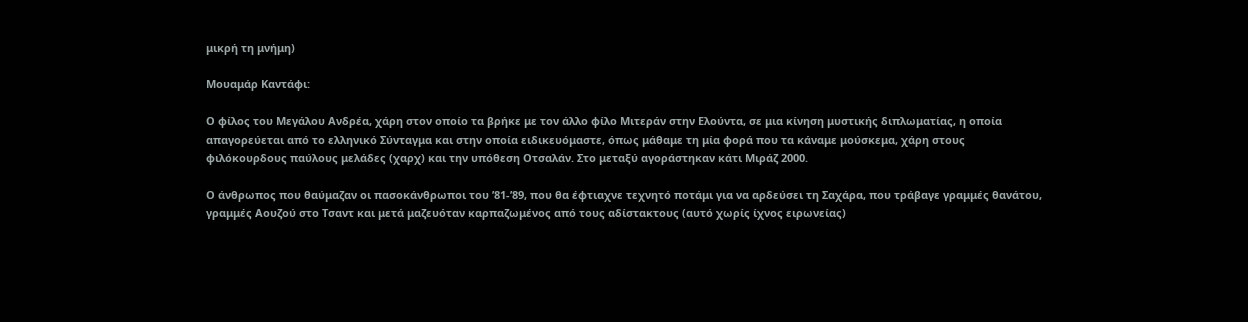μικρή τη μνήμη)

Μουαμάρ Καντάφι:

Ο φίλος του Μεγάλου Ανδρέα, χάρη στον οποίο τα βρήκε με τον άλλο φίλο Μιτεράν στην Ελούντα, σε μια κίνηση μυστικής διπλωματίας, η οποία απαγορεύεται από το ελληνικό Σύνταγμα και στην οποία ειδικευόμαστε, όπως μάθαμε τη μία φορά που τα κάναμε μούσκεμα, χάρη στους φιλόκουρδους παύλους μελάδες (χαρχ) και την υπόθεση Οτσαλάν. Στο μεταξύ αγοράστηκαν κάτι Μιράζ 2000.

Ο άνθρωπος που θαύμαζαν οι πασοκάνθρωποι του ’81-’89, που θα έφτιαχνε τεχνητό ποτάμι για να αρδεύσει τη Σαχάρα, που τράβαγε γραμμές θανάτου, γραμμές Αουζού στο Τσαντ και μετά μαζευόταν καρπαζωμένος από τους αδίστακτους (αυτό χωρίς ίχνος ειρωνείας)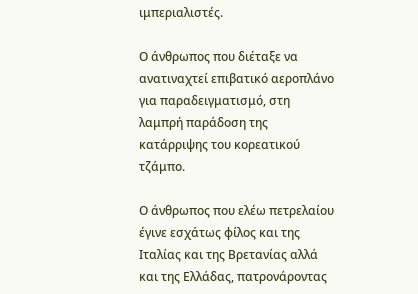ιμπεριαλιστές.

Ο άνθρωπος που διέταξε να ανατιναχτεί επιβατικό αεροπλάνο για παραδειγματισμό, στη λαμπρή παράδοση της κατάρριψης του κορεατικού τζάμπο.

Ο άνθρωπος που ελέω πετρελαίου έγινε εσχάτως φίλος και της Ιταλίας και της Βρετανίας αλλά και της Ελλάδας, πατρονάροντας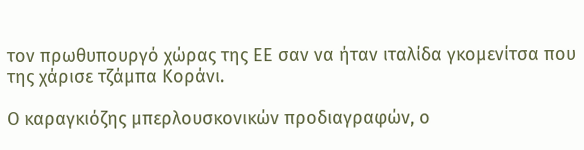τον πρωθυπουργό χώρας της ΕΕ σαν να ήταν ιταλίδα γκομενίτσα που της χάρισε τζάμπα Κοράνι.

Ο καραγκιόζης μπερλουσκονικών προδιαγραφών, ο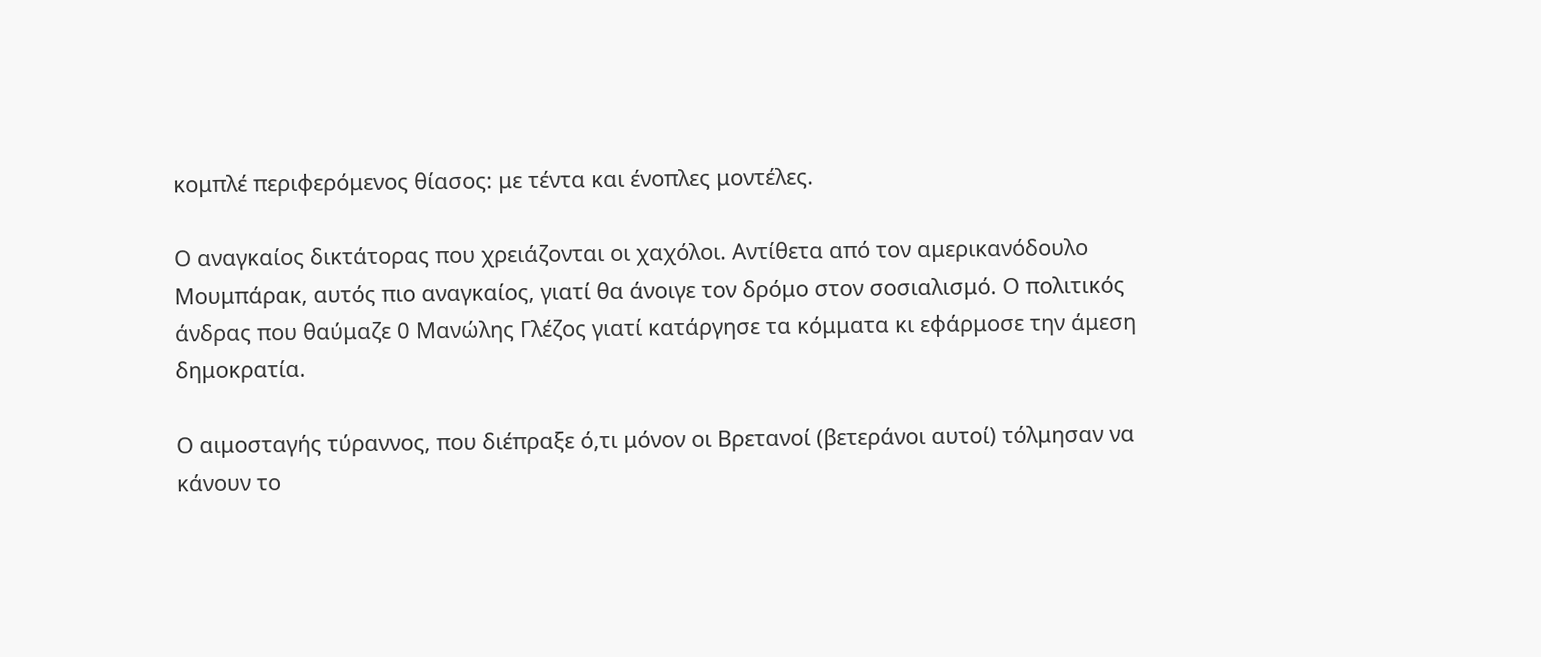κομπλέ περιφερόμενος θίασος: με τέντα και ένοπλες μοντέλες.

Ο αναγκαίος δικτάτορας που χρειάζονται οι χαχόλοι. Αντίθετα από τον αμερικανόδουλο Μουμπάρακ, αυτός πιο αναγκαίος, γιατί θα άνοιγε τον δρόμο στον σοσιαλισμό. Ο πολιτικός άνδρας που θαύμαζε 0 Μανώλης Γλέζος γιατί κατάργησε τα κόμματα κι εφάρμοσε την άμεση δημοκρατία.

Ο αιμοσταγής τύραννος, που διέπραξε ό,τι μόνον οι Βρετανοί (βετεράνοι αυτοί) τόλμησαν να κάνουν το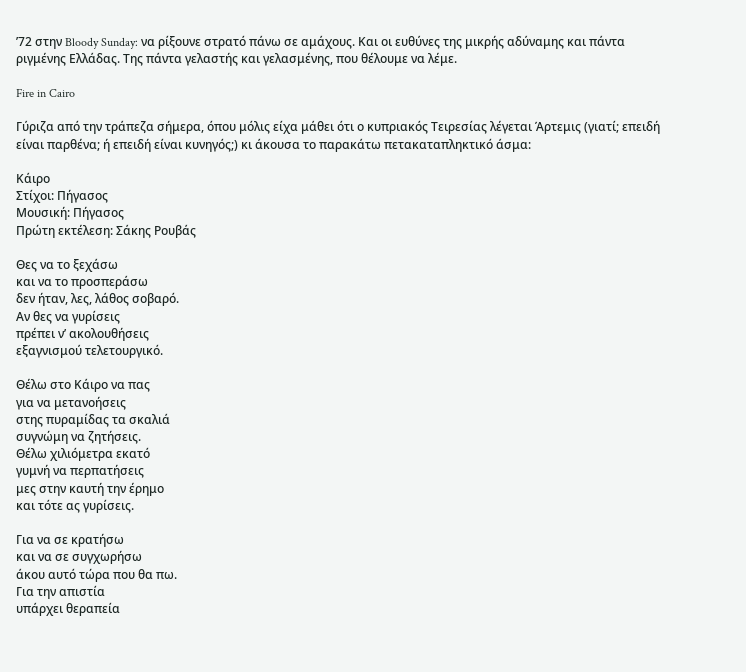’72 στην Bloody Sunday: να ρίξουνε στρατό πάνω σε αμάχους. Και οι ευθύνες της μικρής αδύναμης και πάντα ριγμένης Ελλάδας. Της πάντα γελαστής και γελασμένης, που θέλουμε να λέμε.

Fire in Cairo

Γύριζα από την τράπεζα σήμερα, όπου μόλις είχα μάθει ότι ο κυπριακός Τειρεσίας λέγεται Άρτεμις (γιατί; επειδή είναι παρθένα; ή επειδή είναι κυνηγός;) κι άκουσα το παρακάτω πετακαταπληκτικό άσμα:

Κάιρο
Στίχοι: Πήγασος
Μουσική: Πήγασος
Πρώτη εκτέλεση: Σάκης Ρουβάς

Θες να το ξεχάσω
και να το προσπεράσω
δεν ήταν, λες, λάθος σοβαρό.
Αν θες να γυρίσεις
πρέπει ν’ ακολουθήσεις
εξαγνισμού τελετουργικό.

Θέλω στο Κάιρο να πας
για να μετανοήσεις
στης πυραμίδας τα σκαλιά
συγνώμη να ζητήσεις.
Θέλω χιλιόμετρα εκατό
γυμνή να περπατήσεις
μες στην καυτή την έρημο
και τότε ας γυρίσεις.

Για να σε κρατήσω
και να σε συγχωρήσω
άκου αυτό τώρα που θα πω.
Για την απιστία
υπάρχει θεραπεία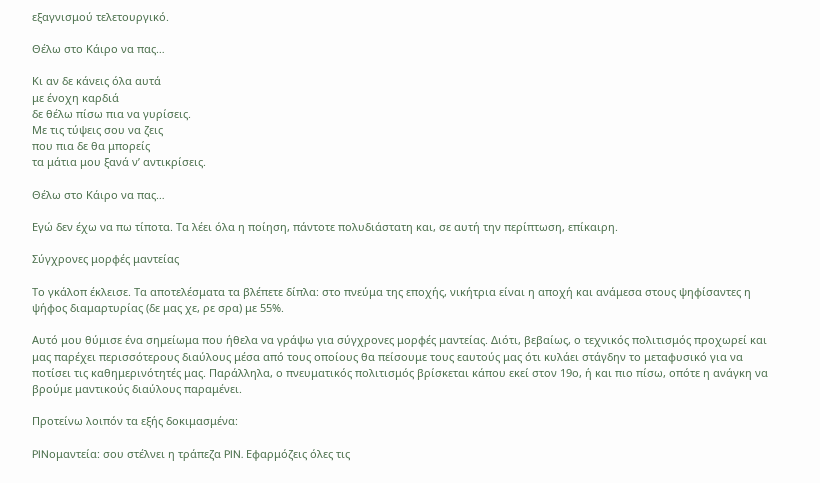εξαγνισμού τελετουργικό.

Θέλω στο Κάιρο να πας…

Κι αν δε κάνεις όλα αυτά
με ένοχη καρδιά
δε θέλω πίσω πια να γυρίσεις.
Με τις τύψεις σου να ζεις
που πια δε θα μπορείς
τα μάτια μου ξανά ν’ αντικρίσεις.

Θέλω στο Κάιρο να πας…

Εγώ δεν έχω να πω τίποτα. Τα λέει όλα η ποίηση, πάντοτε πολυδιάστατη και, σε αυτή την περίπτωση, επίκαιρη.

Σύγχρονες μορφές μαντείας

Το γκάλοπ έκλεισε. Τα αποτελέσματα τα βλέπετε δίπλα: στο πνεύμα της εποχής, νικήτρια είναι η αποχή και ανάμεσα στους ψηφίσαντες η ψήφος διαμαρτυρίας (δε μας χε, ρε σρα) με 55%.

Αυτό μου θύμισε ένα σημείωμα που ήθελα να γράψω για σύγχρονες μορφές μαντείας. Διότι, βεβαίως, ο τεχνικός πολιτισμός προχωρεί και μας παρέχει περισσότερους διαύλους μέσα από τους οποίους θα πείσουμε τους εαυτούς μας ότι κυλάει στάγδην το μεταφυσικό για να ποτίσει τις καθημερινότητές μας. Παράλληλα, ο πνευματικός πολιτισμός βρίσκεται κάπου εκεί στον 19ο, ή και πιο πίσω, οπότε η ανάγκη να βρούμε μαντικούς διαύλους παραμένει.

Προτείνω λοιπόν τα εξής δοκιμασμένα:

PINομαντεία: σου στέλνει η τράπεζα PIN. Εφαρμόζεις όλες τις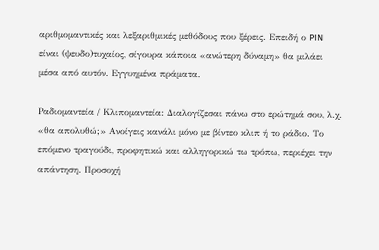αριθμομαντικές και λεξαριθμικές μεθόδους που ξέρεις. Επειδή ο PIN είναι (ψευδο)τυχαίος, σίγουρα κάποια «ανώτερη δύναμη» θα μιλάει μέσα από αυτόν. Εγγυημένα πράματα.

Ραδιομαντεία / Κλιπομαντεία: Διαλογίζεσαι πάνω στο ερώτημά σου, λ.χ. «θα απολυθώ;» Ανοίγεις κανάλι μόνο με βίντεο κλιπ ή το ράδιο. Το επόμενο τραγούδι, προφητικώ και αλληγορικώ τω τρόπω, περιέχει την απάντηση. Προσοχή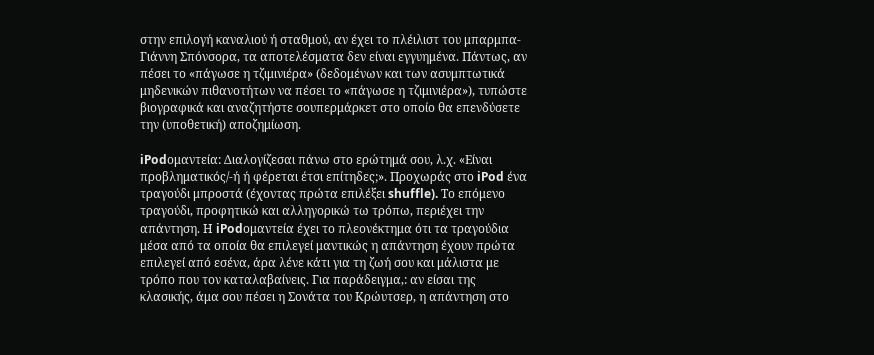στην επιλογή καναλιού ή σταθμού, αν έχει το πλέιλιστ του μπαρμπα-Γιάννη Σπόνσορα, τα αποτελέσματα δεν είναι εγγυημένα. Πάντως, αν πέσει το «πάγωσε η τζιμινιέρα» (δεδομένων και των ασυμπτωτικά μηδενικών πιθανοτήτων να πέσει το «πάγωσε η τζιμινιέρα»), τυπώστε βιογραφικά και αναζητήστε σουπερμάρκετ στο οποίο θα επενδύσετε την (υποθετική) αποζημίωση.

iPodομαντεία: Διαλογίζεσαι πάνω στο ερώτημά σου, λ.χ. «Είναι προβληματικός/-ή ή φέρεται έτσι επίτηδες;». Προχωράς στο iPod ένα τραγούδι μπροστά (έχοντας πρώτα επιλέξει shuffle). Το επόμενο τραγούδι, προφητικώ και αλληγορικώ τω τρόπω, περιέχει την απάντηση. Η iPodομαντεία έχει το πλεονέκτημα ότι τα τραγούδια μέσα από τα οποία θα επιλεγεί μαντικώς η απάντηση έχουν πρώτα επιλεγεί από εσένα, άρα λένε κάτι για τη ζωή σου και μάλιστα με τρόπο που τον καταλαβαίνεις. Για παράδειγμα,: αν είσαι της κλασικής, άμα σου πέσει η Σονάτα του Κρώυτσερ, η απάντηση στο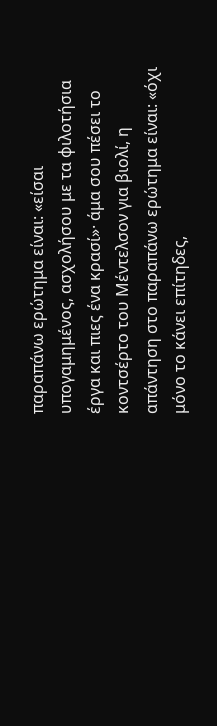παραπάνω ερώτημα είναι: «είσαι υπογαμημένος, ασχολήσου με τα φιλοτήσια έργα και πιες ένα κρασί»· άμα σου πέσει το κοντσέρτο του Μέντελσον για βιολί, η απάντηση στο παραπάνω ερώτημα είναι: «όχι μόνο το κάνει επίτηδες,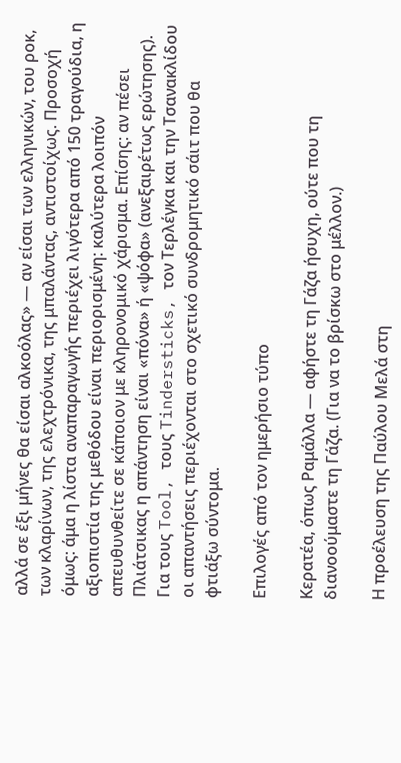αλλά σε έξι μήνες θα είσαι αλκοόλας» — αν είσαι των ελληνικών, του ροκ, των κλαρίνων, της ελεχτρόνικα, της μπαλάντας, αντιστοίχως. Προσοχή όμως: άμα η λίστα αναπαραγωγής περιέχει λιγότερα από 150 τραγούδια, η αξιοπιστία της μεθόδου είναι περιορισμένη: καλύτερα λοιπόν απευθυνθείτε σε κάποιον με κληρονομικό χάρισμα. Επίσης: αν πέσει Πλιάτσικας η απάντηση είναι «πόνα» ή «ψόφα» (ανεξαιρέτως ερώτησης). Για τους Tool, τους Tindersticks, τον Τερλέγκα και την Τσανακλίδου οι απαντήσεις περιέχονται στο σχετικό συνδρομητικό σάιτ που θα φτιάξω σύντομα.

Επιλογές από τον ημερήσιο τύπο

Κερατέα, όπως Ραμάλλα — αφήστε τη Γάζα ήσυχη, ούτε που τη διανοούμαστε τη Γάζα. (Για να το βρίσκω στο μέλλον.)

Η προέλευση της Παύλου Μελά στη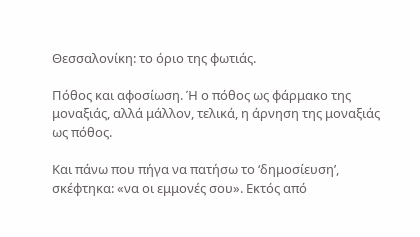Θεσσαλονίκη: το όριο της φωτιάς.

Πόθος και αφοσίωση. Ή ο πόθος ως φάρμακο της μοναξιάς, αλλά μάλλον, τελικά, η άρνηση της μοναξιάς ως πόθος.

Και πάνω που πήγα να πατήσω το ‘δημοσίευση’, σκέφτηκα: «να οι εμμονές σου». Εκτός από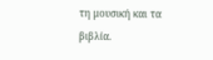τη μουσική και τα βιβλία.